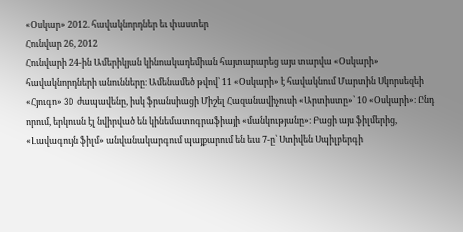«Օսկար» 2012. հավակնորդներ եւ փաստեր
Հունվար 26, 2012
Հունվարի 24-ին Ամերիկյան կինոակադեմիան հայտարարեց այս տարվա «Օսկարի» հավակնորդների անունները։ Ամենամեծ թվով՝ 11 «Օսկարի» է հավակնում Մարտին Սկորսեզեի «Հյուգո» 3D ժապավենը, իսկ ֆրանսիացի Միշել Հազանավիչուսի «Արտիստը»՝ 10 «Օսկարի»։ Ընդ որում, երկուսն էլ նվիրված են կինեմատոգրաֆիայի «մանկությանը»։ Բացի այս ֆիլմերից, «Լավագույն ֆիլմ» անվանակարգում պայքարում են եւս 7-ը՝ Ստիվեն Սպիլբերգի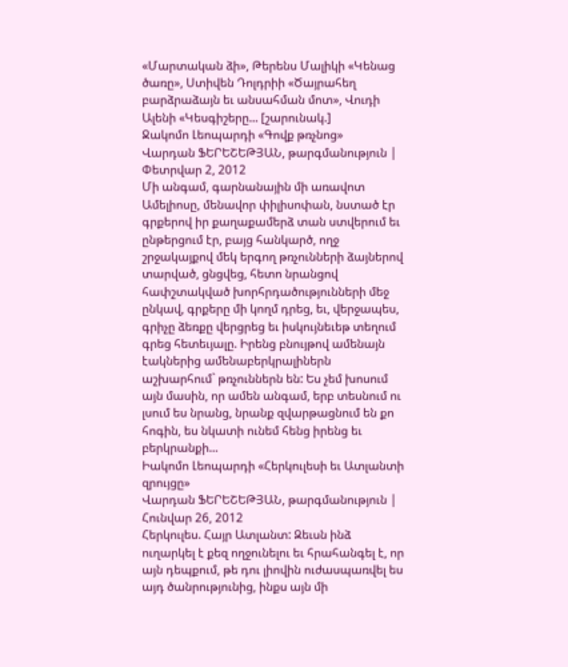«Մարտական ձի», Թերենս Մալիկի «Կենաց ծառը», Ստիվեն Դոլդրիի «Ծայրահեղ բարձրաձայն եւ անսահման մոտ», Վուդի Ալենի «Կեսգիշերը... [շարունակ.]
Ջակոմո Լեոպարդի «Գովք թռչնոց»
Վարդան ՖԵՐԵՇԵԹՅԱՆ, թարգմանություն | Փետրվար 2, 2012
Մի անգամ, գարնանային մի առավոտ Ամելիոսը, մենավոր փիլիսոփան, նստած էր գրքերով իր քաղաքամերձ տան ստվերում եւ ընթերցում էր, բայց հանկարծ, ողջ շրջակայքով մեկ երգող թռչունների ձայներով տարված, ցնցվեց, հետո նրանցով հափշտակված խորհրդածությունների մեջ ընկավ, գրքերը մի կողմ դրեց, եւ, վերջապես, գրիչը ձեռքը վերցրեց եւ իսկույնեւեթ տեղում գրեց հետեւյալը. Իրենց բնույթով ամենայն էակներից ամենաբերկրալիներն աշխարհում` թռչուններն են: Ես չեմ խոսում այն մասին, որ ամեն անգամ, երբ տեսնում ու լսում ես նրանց, նրանք զվարթացնում են քո հոգին, ես նկատի ունեմ հենց իրենց եւ բերկրանքի...
Իակոմո Լեոպարդի «Հերկուլեսի եւ Ատլանտի զրույցը»
Վարդան ՖԵՐԵՇԵԹՅԱՆ, թարգմանություն | Հունվար 26, 2012
Հերկուլես. Հայր Ատլանտ: Զեւսն ինձ ուղարկել է քեզ ողջունելու եւ հրահանգել է, որ այն դեպքում, թե դու լիովին ուժասպառվել ես այդ ծանրությունից, ինքս այն մի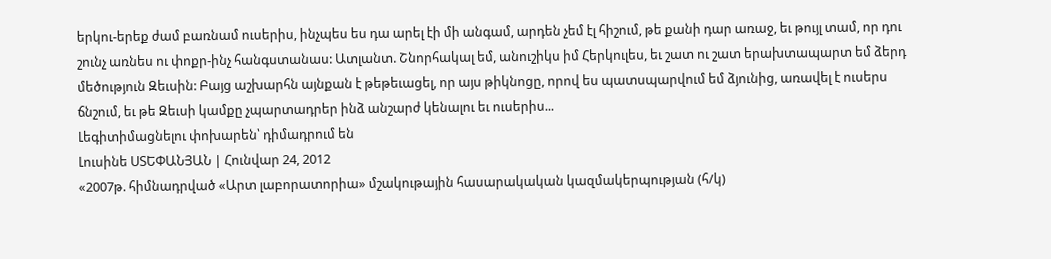երկու-երեք ժամ բառնամ ուսերիս, ինչպես ես դա արել էի մի անգամ, արդեն չեմ էլ հիշում, թե քանի դար առաջ, եւ թույլ տամ, որ դու շունչ առնես ու փոքր-ինչ հանգստանաս: Ատլանտ. Շնորհակալ եմ, անուշիկս իմ Հերկուլես, եւ շատ ու շատ երախտապարտ եմ ձերդ մեծություն Զեւսին: Բայց աշխարհն այնքան է թեթեւացել, որ այս թիկնոցը, որով ես պատսպարվում եմ ձյունից, առավել է ուսերս ճնշում, եւ թե Զեւսի կամքը չպարտադրեր ինձ անշարժ կենալու եւ ուսերիս...
Լեգիտիմացնելու փոխարեն՝ դիմադրում են
Լուսինե ՍՏԵՓԱՆՅԱՆ | Հունվար 24, 2012
«2007թ. հիմնադրված «Արտ լաբորատորիա» մշակութային հասարակական կազմակերպության (հ/կ)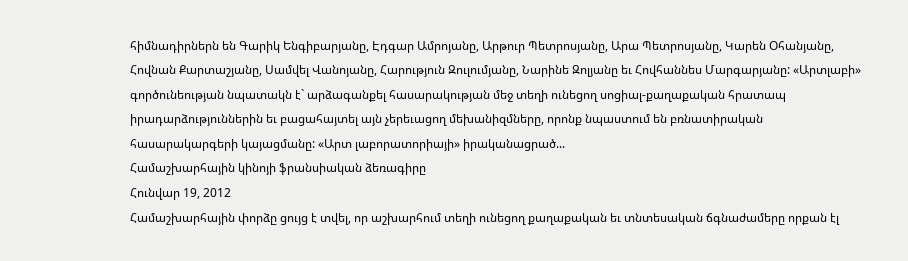հիմնադիրներն են Գարիկ Ենգիբարյանը, Էդգար Ամրոյանը, Արթուր Պետրոսյանը, Արա Պետրոսյանը, Կարեն Օհանյանը, Հովնան Քարտաշյանը, Սամվել Վանոյանը, Հարություն Զուլումյանը, Նարինե Զոլյանը եւ Հովհաննես Մարգարյանը: «Արտլաբի» գործունեության նպատակն է` արձագանքել հասարակության մեջ տեղի ունեցող սոցիալ-քաղաքական հրատապ իրադարձություններին եւ բացահայտել այն չերեւացող մեխանիզմները, որոնք նպաստում են բռնատիրական հասարակարգերի կայացմանը: «Արտ լաբորատորիայի» իրականացրած...
Համաշխարհային կինոյի ֆրանսիական ձեռագիրը
Հունվար 19, 2012
Համաշխարհային փորձը ցույց է տվել, որ աշխարհում տեղի ունեցող քաղաքական եւ տնտեսական ճգնաժամերը որքան էլ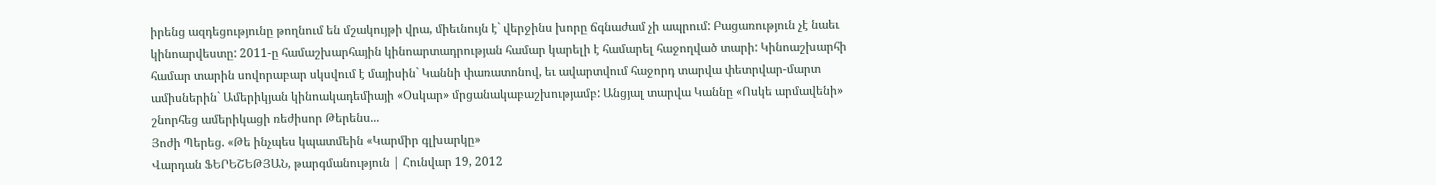իրենց ազդեցությունը թողնում են մշակույթի վրա, միեւնույն է` վերջինս խորը ճգնաժամ չի ապրում: Բացառություն չէ նաեւ կինոարվեստը: 2011-ը համաշխարհային կինոարտադրության համար կարելի է համարել հաջողված տարի: Կինոաշխարհի համար տարին սովորաբար սկսվում է մայիսին` Կաննի փառատոնով, եւ ավարտվում հաջորդ տարվա փետրվար-մարտ ամիսներին` Ամերիկյան կինոակադեմիայի «Օսկար» մրցանակաբաշխությամբ: Անցյալ տարվա Կաննը «Ոսկե արմավենի» շնորհեց ամերիկացի ռեժիսոր Թերենս...
Յոժի Պերեց. «Թե ինչպես կպատմեին «Կարմիր գլխարկը»
Վարդան ՖԵՐԵՇԵԹՅԱՆ, թարգմանություն | Հունվար 19, 2012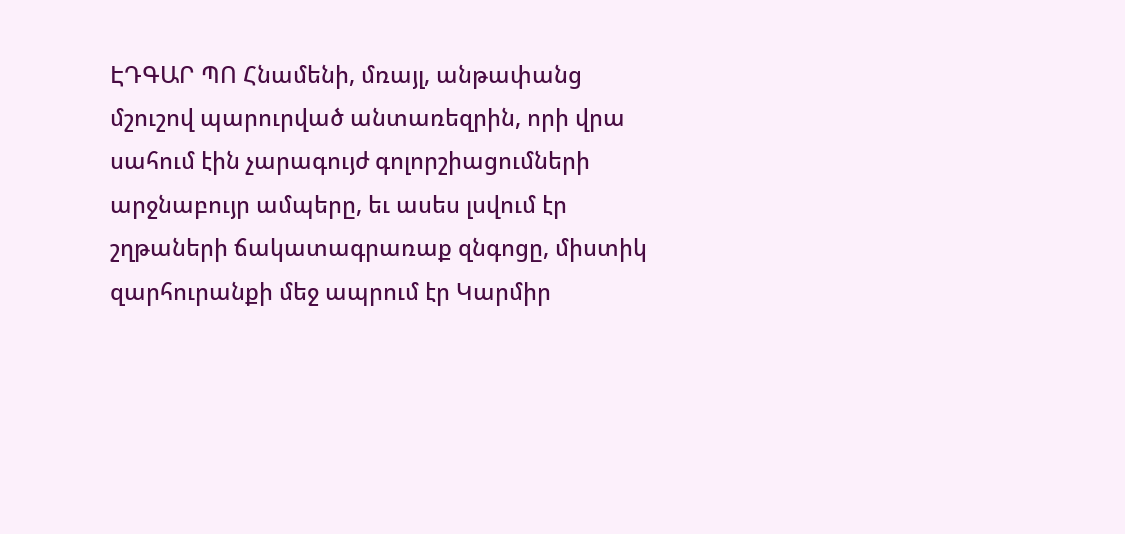ԷԴԳԱՐ ՊՈ Հնամենի, մռայլ, անթափանց մշուշով պարուրված անտառեզրին, որի վրա սահում էին չարագույժ գոլորշիացումների արջնաբույր ամպերը, եւ ասես լսվում էր շղթաների ճակատագրառաք զնգոցը, միստիկ զարհուրանքի մեջ ապրում էր Կարմիր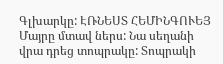Գլխարկը: ԷՌՆԵՍՏ ՀԵՄԻՆԳՈՒԵՅ Մայրը մտավ ներս: Նա սեղանի վրա դրեց տոպրակը: Տոպրակի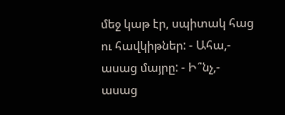մեջ կաթ էր, սպիտակ հաց ու հավկիթներ: - Ահա,- ասաց մայրը: - Ի՞նչ,- ասաց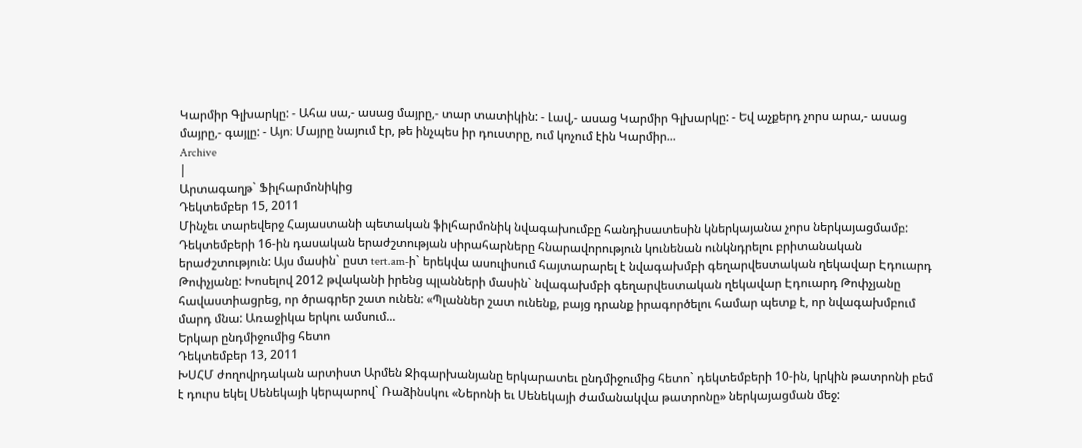Կարմիր Գլխարկը: - Ահա սա,- ասաց մայրը,- տար տատիկին: - Լավ,- ասաց Կարմիր Գլխարկը: - Եվ աչքերդ չորս արա,- ասաց մայրը,- գայլը: - Այո։ Մայրը նայում էր, թե ինչպես իր դուստրը, ում կոչում էին Կարմիր...
Archive
|
Արտագաղթ` Ֆիլհարմոնիկից
Դեկտեմբեր 15, 2011
Մինչեւ տարեվերջ Հայաստանի պետական ֆիլհարմոնիկ նվագախումբը հանդիսատեսին կներկայանա չորս ներկայացմամբ: Դեկտեմբերի 16-ին դասական երաժշտության սիրահարները հնարավորություն կունենան ունկնդրելու բրիտանական երաժշտություն: Այս մասին` ըստ tert.am-ի` երեկվա ասուլիսում հայտարարել է նվագախմբի գեղարվեստական ղեկավար Էդուարդ Թոփչյանը: Խոսելով 2012 թվականի իրենց պլանների մասին` նվագախմբի գեղարվեստական ղեկավար Էդուարդ Թոփչյանը հավաստիացրեց, որ ծրագրեր շատ ունեն: «Պլաններ շատ ունենք, բայց դրանք իրագործելու համար պետք է, որ նվագախմբում մարդ մնա: Առաջիկա երկու ամսում...
Երկար ընդմիջումից հետո
Դեկտեմբեր 13, 2011
ԽՍՀՄ ժողովրդական արտիստ Արմեն Ջիգարխանյանը երկարատեւ ընդմիջումից հետո` դեկտեմբերի 10-ին, կրկին թատրոնի բեմ է դուրս եկել Սենեկայի կերպարով` Ռաձինսկու «Ներոնի եւ Սենեկայի ժամանակվա թատրոնը» ներկայացման մեջ: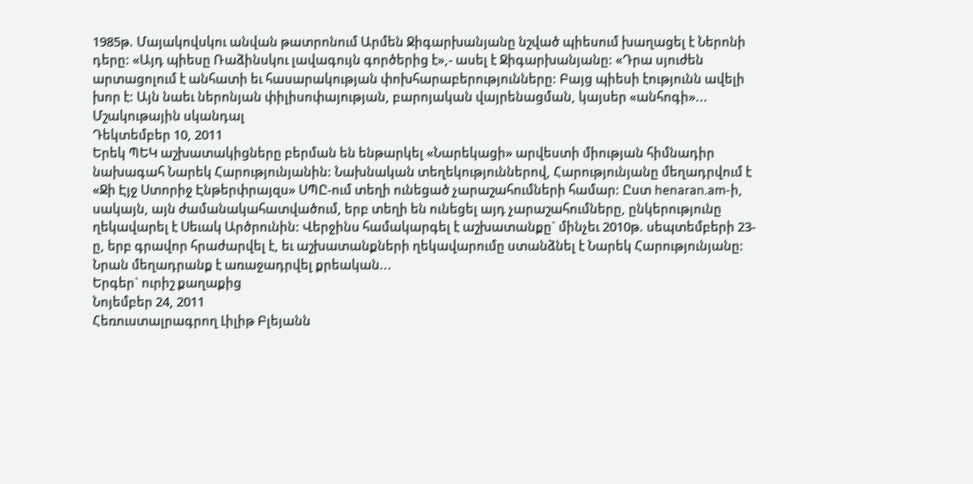1985թ. Մայակովսկու անվան թատրոնում Արմեն Ջիգարխանյանը նշված պիեսում խաղացել է Ներոնի դերը: «Այդ պիեսը Ռաձինսկու լավագույն գործերից է»,- ասել է Ջիգարխանյանը: «Դրա սյուժեն արտացոլում է անհատի եւ հասարակության փոխհարաբերությունները: Բայց պիեսի էությունն ավելի խոր է: Այն նաեւ ներոնյան փիլիսոփայության, բարոյական վայրենացման, կայսեր «անհոգի»...
Մշակութային սկանդալ
Դեկտեմբեր 10, 2011
Երեկ ՊԵԿ աշխատակիցները բերման են ենթարկել «Նարեկացի» արվեստի միության հիմնադիր նախագահ Նարեկ Հարությունյանին: Նախնական տեղեկություններով, Հարությունյանը մեղադրվում է «Ջի Էյջ Ստորիջ Էնթերփրայզս» ՍՊԸ-ում տեղի ունեցած չարաշահումների համար: Ըստ henaran.am-ի, սակայն, այն ժամանակահատվածում, երբ տեղի են ունեցել այդ չարաշահումները, ընկերությունը ղեկավարել է Սեւակ Արծրունին: Վերջինս համակարգել է աշխատանքը` մինչեւ 2010թ. սեպտեմբերի 23-ը, երբ գրավոր հրաժարվել է, եւ աշխատանքների ղեկավարումը ստանձնել է Նարեկ Հարությունյանը: Նրան մեղադրանք է առաջադրվել քրեական...
Երգեր` ուրիշ քաղաքից
Նոյեմբեր 24, 2011
Հեռուստալրագրող Լիլիթ Բլեյանն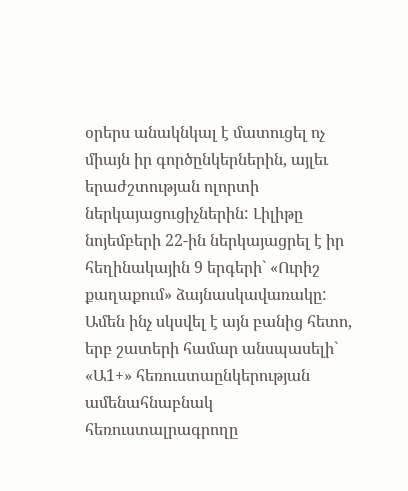օրերս անակնկալ է մատուցել ոչ միայն իր գործընկերներին, այլեւ երաժշտության ոլորտի ներկայացուցիչներին: Լիլիթը նոյեմբերի 22-ին ներկայացրել է իր հեղինակային 9 երգերի` «Ուրիշ քաղաքում» ձայնասկավառակը: Ամեն ինչ սկսվել է այն բանից հետո, երբ շատերի համար անսպասելի` «Ա1+» հեռուստաընկերության ամենահնաբնակ հեռուստալրագրողը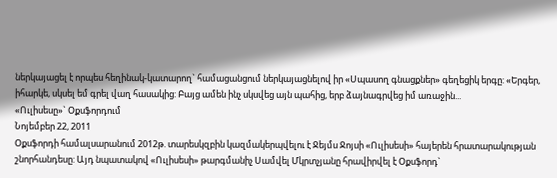ներկայացել է որպես հեղինակ-կատարող` համացանցում ներկայացնելով իր «Սպասող գնացքներ» գեղեցիկ երգը: «Երգեր, իհարկե, սկսել եմ գրել վաղ հասակից: Բայց ամեն ինչ սկսվեց այն պահից, երբ ձայնագրվեց իմ առաջին...
«Ուլիսեսը»` Օքսֆորդում
Նոյեմբեր 22, 2011
Օքսֆորդի համալսարանում 2012թ. տարեսկզբին կազմակերպվելու է Ջեյմս Ջոյսի «Ուլիսեսի» հայերեն հրատարակության շնորհանդեսը: Այդ նպատակով «Ուլիսեսի» թարգմանիչ Սամվել Մկրտչյանը հրավիրվել է Օքսֆորդ`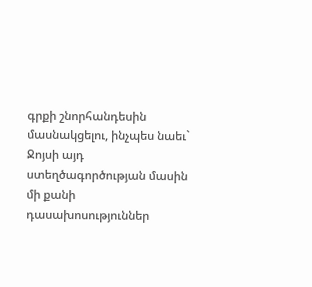գրքի շնորհանդեսին մասնակցելու, ինչպես նաեւ` Ջոյսի այդ ստեղծագործության մասին մի քանի դասախոսություններ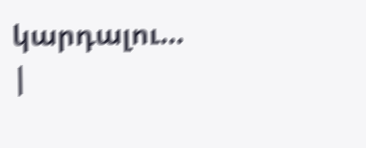կարդալու...
|